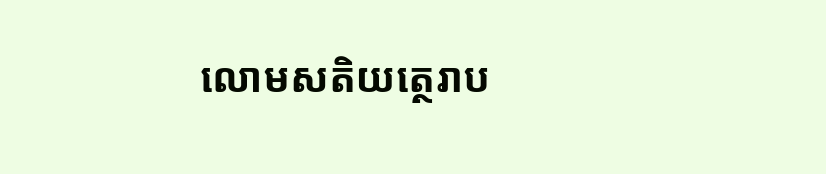លោមសតិយត្ថេរាប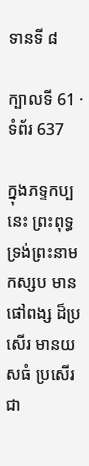ទានទី ៨

ក្បាលទី 61 · ទំព័រ 637

ក្នុងភទ្ទកប្បនេះ ព្រះពុទ្ធទ្រង់ព្រះនាមកស្សប មានផៅពង្ស ដ៏ប្រសើរ មានយសធំ ប្រសើរជា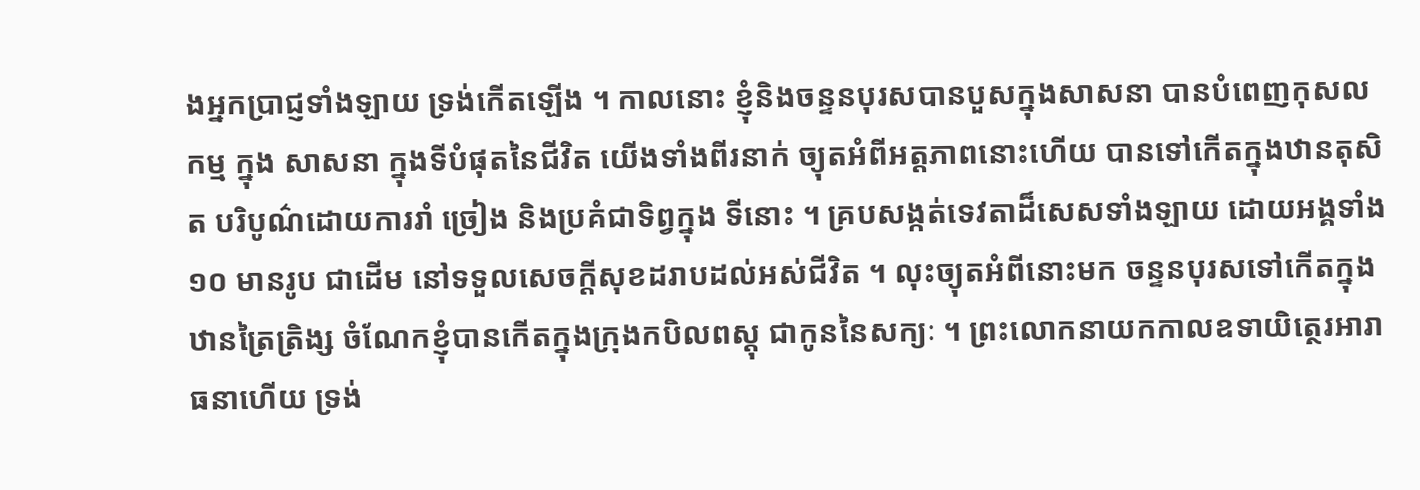ងអ្នកប្រាជ្ញទាំងឡាយ ទ្រង់កើតឡើង ។ កាលនោះ ខ្ញុំនិងចន្ទនបុរសបានបួសក្នុងសាសនា បានបំពេញកុសលកម្ម ក្នុង សាសនា ក្នុងទីបំផុតនៃជីវិត យើងទាំងពីរនាក់ ច្យុតអំពីអត្តភាពនោះហើយ បានទៅកើតក្នុងឋានតុសិត បរិបូណ៌ដោយការរាំ ច្រៀង និងប្រគំជាទិព្វក្នុង ទីនោះ ។ គ្របសង្កត់ទេវតាដ៏សេសទាំងឡាយ ដោយអង្គទាំង ១០ មានរូប ជាដើម នៅទទួលសេចក្តីសុខដរាបដល់អស់ជីវិត ។ លុះច្យុតអំពីនោះមក ចន្ទនបុរសទៅកើតក្នុងឋានត្រៃត្រិង្ស ចំណែកខ្ញុំបានកើតក្នុងក្រុងកបិលពស្តុ ជាកូននៃសក្យៈ ។ ព្រះលោកនាយកកាលឧទាយិត្ថេរអារាធនាហើយ ទ្រង់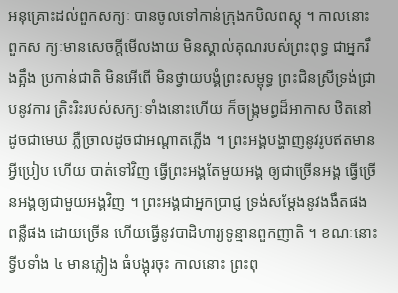អនុគ្រោះដល់ពួកសក្យៈ បានចូលទៅកាន់ក្រុងកបិលពស្តុ ។ កាលនោះ ពួកស ក្យៈមានសេចក្តីមើលងាយ មិនស្គាល់គុណរបស់ព្រះពុទ្ធ ជាអ្នករឹងត្អឹង ប្រកាន់ជាតិ មិនអើពើ មិនថ្វាយបង្គំព្រះសម្ពុទ្ធ ព្រះជិនស្រីទ្រង់ជ្រាបនូវការ ត្រិះរិះរបស់សក្យៈទាំងនោះហើយ ក៏ចង្រ្កមព្ធដ៏អាកាស ឋិតនៅដូចជាមេឃ ភ្លឺច្រាលដូចជាអណ្តាតភ្លើង ។ ព្រះអង្គបង្ហាញនូវរូបឥតមានអ្វីប្រៀប ហើយ បាត់ទៅវិញ ធ្វើព្រះអង្គតែមួយអង្គ ឲ្យជាច្រើនអង្គ ធ្វើច្រើនអង្គឲ្យជាមួយអង្គវិញ ។ ព្រះអង្គជាអ្នកប្រាជ្ញ ទ្រង់សម្តែងនូវងងឹតផង ពន្លឺផង ដោយច្រើន ហើយធ្វើនូវបាដិហារ្យទូន្មានពួកញាតិ ។ ខណៈនោះ ទ្វីបទាំង ៤ មានភ្លៀង ធំបង្អុរចុះ កាលនោះ ព្រះពុ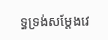ទ្ធទ្រង់សម្តែងវេ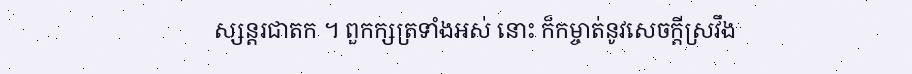ស្សន្តរជាតក ។ ពួកក្សត្រទាំងអស់ នោះ ក៏កម្ចាត់នូវសេចក្តីស្រវឹង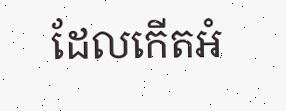ដែលកើតអំ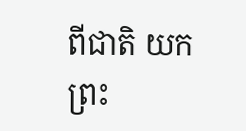ពីជាតិ យកព្រះ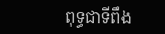ពុទ្ធជាទីពឹង